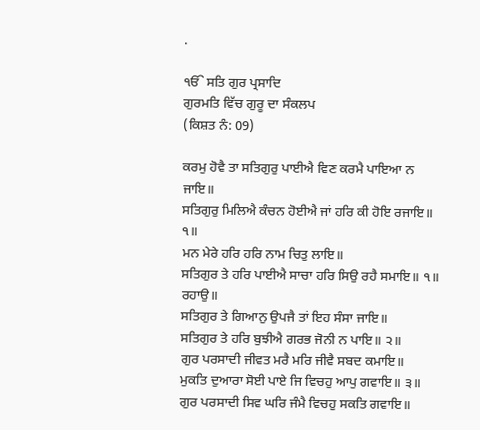.

ੴ ਸਤਿ ਗੁਰ ਪ੍ਰਸਾਦਿ
ਗੁਰਮਤਿ ਵਿੱਚ ਗੁਰੂ ਦਾ ਸੰਕਲਪ
(ਕਿਸ਼ਤ ਨੰ: 09)

ਕਰਮੁ ਹੋਵੈ ਤਾ ਸਤਿਗੁਰੁ ਪਾਈਐ ਵਿਣ ਕਰਮੈ ਪਾਇਆ ਨ ਜਾਇ॥
ਸਤਿਗੁਰੁ ਮਿਲਿਐ ਕੰਚਨ ਹੋਈਐ ਜਾਂ ਹਰਿ ਕੀ ਹੋਇ ਰਜਾਇ॥ ੧॥
ਮਨ ਮੇਰੇ ਹਰਿ ਹਰਿ ਨਾਮ ਚਿਤੁ ਲਾਇ॥
ਸਤਿਗੁਰ ਤੇ ਹਰਿ ਪਾਈਐ ਸਾਚਾ ਹਰਿ ਸਿਉ ਰਹੈ ਸਮਾਇ॥ ੧॥ ਰਹਾਉ॥
ਸਤਿਗੁਰ ਤੇ ਗਿਆਨੁ ਉਪਜੈ ਤਾਂ ਇਹ ਸੰਸਾ ਜਾਇ॥
ਸਤਿਗੁਰ ਤੇ ਹਰਿ ਬੁਝੀਐ ਗਰਭ ਜੋਨੀ ਨ ਪਾਇ॥ ੨॥
ਗੁਰ ਪਰਸਾਦੀ ਜੀਵਤ ਮਰੈ ਮਰਿ ਜੀਵੈ ਸਬਦ ਕਮਾਇ॥
ਮੁਕਤਿ ਦੁਆਰਾ ਸੋਈ ਪਾਏ ਜਿ ਵਿਚਹੁ ਆਪੁ ਗਵਾਇ॥ ੩॥
ਗੁਰ ਪਰਸਾਦੀ ਸਿਵ ਘਰਿ ਜੰਮੈ ਵਿਚਹੁ ਸਕਤਿ ਗਵਾਇ॥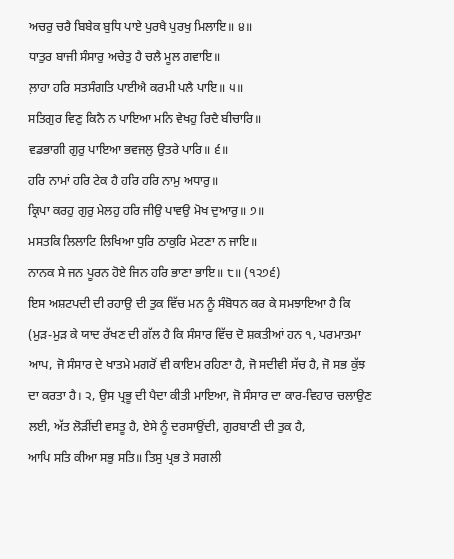ਅਚਰੁ ਚਰੈ ਬਿਬੇਕ ਬੁਧਿ ਪਾਏ ਪੁਰਖੈ ਪੁਰਖੁ ਮਿਲਾਇ॥ ੪॥
ਧਾਤੁਰ ਬਾਜੀ ਸੰਸਾਰੁ ਅਚੇਤੁ ਹੈ ਚਲੈ ਮੂਲ ਗਵਾਇ॥
ਲ਼ਾਹਾ ਹਰਿ ਸਤਸੰਗਤਿ ਪਾਈਐ ਕਰਮੀ ਪਲੈ ਪਾਇ॥ ੫॥
ਸਤਿਗੁਰ ਵਿਣੁ ਕਿਨੈ ਨ ਪਾਇਆ ਮਨਿ ਵੇਖਹੁ ਰਿਦੈ ਬੀਚਾਰਿ॥
ਵਡਭਾਗੀ ਗੁਰੁ ਪਾਇਆ ਭਵਜਲੁ ਉਤਰੇ ਪਾਰਿ॥ ੬॥
ਹਰਿ ਨਾਮਾਂ ਹਰਿ ਟੇਕ ਹੈ ਹਰਿ ਹਰਿ ਨਾਮੁ ਅਧਾਰੁ॥
ਕ੍ਰਿਪਾ ਕਰਹੁ ਗੁਰੁ ਮੇਲਹੁ ਹਰਿ ਜੀਉ ਪਾਵਉ ਮੋਖ ਦੁਆਰੁ॥ ੭॥
ਮਸਤਕਿ ਲਿਲਾਟਿ ਲਿਖਿਆ ਧੁਰਿ ਠਾਕੁਰਿ ਮੇਟਣਾ ਨ ਜਾਇ॥
ਨਾਨਕ ਸੇ ਜਨ ਪੂਰਨ ਹੋਏ ਜਿਨ ਹਰਿ ਭਾਣਾ ਭਾਇ॥ ੮॥ (੧੨੭੬)
ਇਸ ਅਸ਼ਟਪਦੀ ਦੀ ਰਹਾਉ ਦੀ ਤੁਕ ਵਿੱਚ ਮਨ ਨੂੰ ਸੰਬੋਧਨ ਕਰ ਕੇ ਸਮਝਾਇਆ ਹੈ ਕਿ (ਮੁੜ-ਮੁੜ ਕੇ ਯਾਦ ਰੱਖਣ ਦੀ ਗੱਲ ਹੈ ਕਿ ਸੰਸਾਰ ਵਿੱਚ ਦੋ ਸ਼ਕਤੀਆਂ ਹਨ ੧, ਪਰਮਾਤਮਾ ਆਪ, ਜੋ ਸੰਸਾਰ ਦੇ ਖਾਤਮੇ ਮਗਰੋਂ ਵੀ ਕਾਇਮ ਰਹਿਣਾ ਹੈ, ਜੋ ਸਦੀਵੀ ਸੱਚ ਹੈ, ਜੋ ਸਭ ਕੁੱਝ ਦਾ ਕਰਤਾ ਹੈ। ੨, ਉਸ ਪ੍ਰਭੂ ਦੀ ਪੈਦਾ ਕੀਤੀ ਮਾਇਆ, ਜੋ ਸੰਸਾਰ ਦਾ ਕਾਰ-ਵਿਹਾਰ ਚਲਾਉਣ ਲਈ, ਅੱਤ ਲੋੜੀਂਦੀ ਵਸਤੂ ਹੈ, ਏਸੇ ਨੂੰ ਦਰਸਾਉਂਦੀ, ਗੁਰਬਾਣੀ ਦੀ ਤੁਕ ਹੈ,
ਆਪਿ ਸਤਿ ਕੀਆ ਸਭੁ ਸਤਿ॥ ਤਿਸੁ ਪ੍ਰਭ ਤੇ ਸਗਲੀ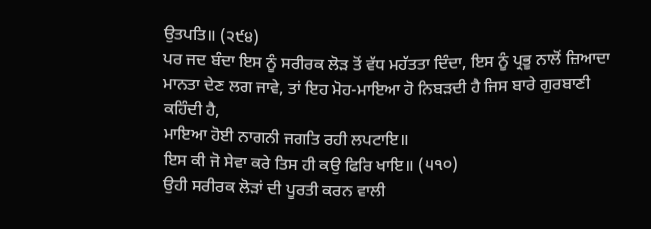ਉਤਪਤਿ॥ (੨੯੪)
ਪਰ ਜਦ ਬੰਦਾ ਇਸ ਨੂੰ ਸਰੀਰਕ ਲੋੜ ਤੋਂ ਵੱਧ ਮਹੱਤਤਾ ਦਿੰਦਾ, ਇਸ ਨੂੰ ਪ੍ਰਭੂ ਨਾਲੋਂ ਜ਼ਿਆਦਾ ਮਾਨਤਾ ਦੇਣ ਲਗ ਜਾਵੇ, ਤਾਂ ਇਹ ਮੋਹ-ਮਾਇਆ ਹੋ ਨਿਬੜਦੀ ਹੈ ਜਿਸ ਬਾਰੇ ਗੁਰਬਾਣੀ ਕਹਿੰਦੀ ਹੈ,
ਮਾਇਆ ਹੋਈ ਨਾਗਨੀ ਜਗਤਿ ਰਹੀ ਲਪਟਾਇ॥
ਇਸ ਕੀ ਜੋ ਸੇਵਾ ਕਰੇ ਤਿਸ ਹੀ ਕਉ ਫਿਰਿ ਖਾਇ॥ (੫੧੦)
ਉਹੀ ਸਰੀਰਕ ਲੋੜਾਂ ਦੀ ਪੂਰਤੀ ਕਰਨ ਵਾਲੀ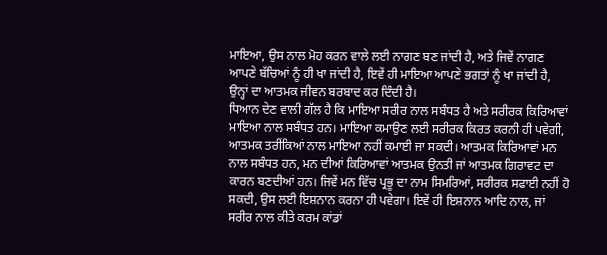ਮਾਇਆ, ਉਸ ਨਾਲ ਮੋਹ ਕਰਨ ਵਾਲੇ ਲਈ ਨਾਗਣ ਬਣ ਜਾਂਦੀ ਹੈ, ਅਤੇ ਜਿਵੇਂ ਨਾਗਣ ਆਪਣੇ ਬੱਚਿਆਂ ਨੂੰ ਹੀ ਖਾ ਜਾਂਦੀ ਹੈ, ਇਵੇਂ ਹੀ ਮਾਇਆ ਆਪਣੇ ਭਗਤਾਂ ਨੂੰ ਖਾ ਜਾਂਦੀ ਹੈ, ਉਨ੍ਹਾਂ ਦਾ ਆਤਮਕ ਜੀਵਨ ਬਰਬਾਦ ਕਰ ਦਿੰਦੀ ਹੈ।
ਧਿਆਨ ਦੇਣ ਵਾਲੀ ਗੱਲ ਹੈ ਕਿ ਮਾਇਆ ਸਰੀਰ ਨਾਲ ਸਬੰਧਤ ਹੈ ਅਤੇ ਸਰੀਰਕ ਕਿਰਿਆਵਾਂ ਮਾਇਆ ਨਾਲ ਸਬੰਧਤ ਹਨ। ਮਾਇਆ ਕਮਾਉਣ ਲਈ ਸਰੀਰਕ ਕਿਰਤ ਕਰਨੀ ਹੀ ਪਵੇਗੀ, ਆਤਮਕ ਤਰੀਂਕਿਆਂ ਨਾਲ ਮਾਇਆ ਨਹੀਂ ਕਮਾਈ ਜਾ ਸਕਦੀ। ਆਤਮਕ ਕਿਰਿਆਵਾਂ ਮਨ ਨਾਲ ਸਬੰਧਤ ਹਨ, ਮਨ ਦੀਆਂ ਕਿਰਿਆਵਾਂ ਆਤਮਕ ਉਨਤੀ ਜਾਂ ਆਤਮਕ ਗਿਰਾਵਟ ਦਾ ਕਾਰਨ ਬਣਦੀਆਂ ਹਨ। ਜਿਵੇਂ ਮਨ ਵਿੱਚ ਪ੍ਰਭੂ ਦਾ ਨਾਮ ਸਿਮਰਿਆਂ, ਸਰੀਰਕ ਸਫਾਈ ਨਹੀਂ ਹੋ ਸਕਦੀ, ਉਸ ਲਈ ਇਸ਼ਨਾਨ ਕਰਨਾ ਹੀ ਪਵੇਗਾ। ਇਵੇਂ ਹੀ ਇਸ਼ਨਾਨ ਆਦਿ ਨਾਲ, ਜਾਂ ਸਰੀਰ ਨਾਲ ਕੀਤੇ ਕਰਮ ਕਾਂਡਾਂ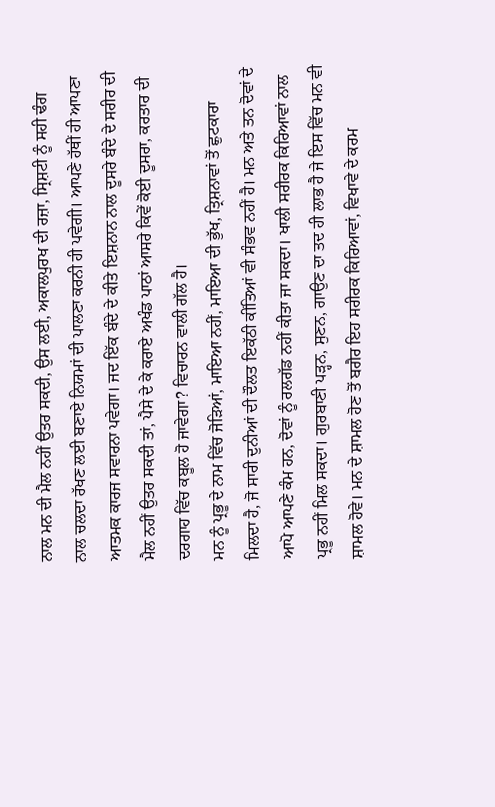ਨਾਲ ਮਨ ਦੀ ਮੈਲ ਨਹੀਂ ਉਤਰ ਸਕਦੀ, ਉਸ ਲਈ, ਅਕਾਲਪੁਰਖ ਦੀ ਰਜ਼ਾ, ਸ੍ਰਿਸ਼ਟੀ ਨੂੰ ਸਹੀ ਢੰਗ ਨਾਲ ਚਲਦਾ ਰੱਖਣ ਲਈ ਬਣਾਏ ਨਿਯਮਾਂ ਦੀ ਪਾਲਣਾ ਕਰਨੀ ਹੀ ਪਵੇਗੀ। ਆਪਣੇ ਹੱਥੀਂ ਹੀ ਆਪਣਾ ਆਤਮਕ ਕਾਰਜ ਸਵਾਰਨਾ ਪਵੇਗਾ। ਜਦ ਇੱਕ ਬੰਦੇ ਦੇ ਕੀਤੇ ਇਸ਼ਨਾਨ ਨਾਲ ਦੂਸਰੇ ਬੰਦੇ ਦੇ ਸਰੀਰ ਦੀ ਮੈਲ ਨਹੀਂ ਉਤਰ ਸਕਦੀ ਤਾਂ, ਪੈਸੇ ਦੇ ਕੇ ਕਰਾਏ ਅਖੰਡ ਪਾਠਾਂ ਆਸਰੇ ਕਿਵੇਂ ਕੋਈ ਦੂਸਰਾ, ਕਰਤਾਰ ਦੀ ਦਰਗਾਹ ਵਿੱਚ ਕਬੂਲ ਹੋ ਜਾਵੇਗਾ? ਵਿਚਾਰਨ ਵਾਲੀ ਗੱਲ ਹੈ।
ਮਨ ਨੂੰ ਪ੍ਰਭੂ ਦੇ ਨਾਮ ਵਿੱਚ ਜੋੜਿਆਂ, ਮਾਇਆ ਨਹੀਂ, ਮਾਇਆ ਦੀ ਭੁੱਖ, ਤ੍ਰਿਸ਼ਨਾਵਾਂ ਤੋਂ ਛੁਟਕਾਰਾ ਮਿਲਦਾ ਹੈ, ਜੋ ਸਾਰੀ ਦੁਨੀਆਂ ਦੀ ਦੌਲਤ ਇਕੱਠੀ ਕੀਂਤਿਆਂ ਵੀ ਸੰਭਵ ਨਹੀਂ ਹੈ। ਮਨ ਅਤੇ ਤਨ ਦੋਵਾਂ ਦੇ ਆਪੋ ਆਪਣੇ ਕੰਮ ਹਨ, ਦੋਵਾਂ ਨੂੰ ਰਲਗੱਡ ਨਹੀਂ ਕੀਤਾ ਜਾ ਸਕਦਾ। ਖਾਲੀ ਸਰੀਰਕ ਕਿਰਿਆਵਾਂ ਨਾਲ ਪ੍ਰਭੂ ਨਹੀਂ ਮਿਲ ਸਕਦਾ। ਗੁਰਬਾਣੀ ਪੜ੍ਹਨ, ਸੁਣਨ, ਗਾਉਣ ਦਾ ਤਦ ਹੀ ਲਾਭ ਹੈ ਜੇ ਇਸ ਵਿੱਚ ਮਨ ਵੀ ਸ਼ਾਮਲ ਹੋਵੇ। ਮਨ ਦੇ ਸ਼ਾਮਲ ਹੋਣ ਤੋਂ ਬਗੈਰ ਇਹ ਸਰੀਰਕ ਕਿਰਿਆਵਾਂ, ਵਿਖਾਵੇ ਦੇ ਕਰਮ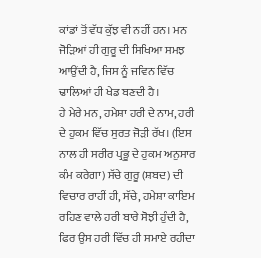ਕਾਂਡਾਂ ਤੋਂ ਵੱਧ ਕੁੱਝ ਵੀ ਨਹੀਂ ਹਨ। ਮਨ ਜੋੜਿਆਂ ਹੀ ਗੁਰੂ ਦੀ ਸਿਖਿਆ ਸਮਝ ਆਉਂਦੀ ਹੈ, ਜਿਸ ਨੂੰ ਜਵਿਨ ਵਿੱਚ ਢਾਲਿਆਂ ਹੀ ਖੇਡ ਬਣਦੀ ਹੈ।
ਹੇ ਮੇਰੇ ਮਨ, ਹਮੇਸ਼ਾ ਹਰੀ ਦੇ ਨਾਮ, ਹਰੀ ਦੇ ਹੁਕਮ ਵਿੱਚ ਸੁਰਤ ਜੋੜੀ ਰੱਖ। (ਇਸ ਨਾਲ ਹੀ ਸਰੀਰ ਪ੍ਰਭੂ ਦੇ ਹੁਕਮ ਅਨੁਸਾਰ ਕੰਮ ਕਰੇਗਾ) ਸੱਚੇ ਗੁਰੂ (ਸ਼ਬਦ) ਦੀ ਵਿਚਾਰ ਰਾਹੀਂ ਹੀ, ਸੱਚੇ, ਹਮੇਸ਼ਾ ਕਾਇਮ ਰਹਿਣ ਵਾਲੇ ਹਰੀ ਬਾਰੇ ਸੋਝੀ ਹੁੰਦੀ ਹੈ, ਫਿਰ ਉਸ ਹਰੀ ਵਿੱਚ ਹੀ ਸਮਾਏ ਰਹੀਦਾ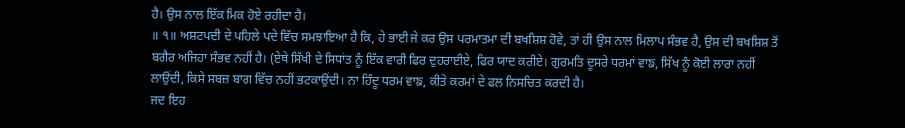ਹੈ। ਉਸ ਨਾਲ ਇੱਕ ਮਿਕ ਹੋਏ ਰਹੀਦਾ ਹੈ।
॥ ੧॥ ਅਸ਼ਟਪਦੀ ਦੇ ਪਹਿਲੇ ਪਦੇ ਵਿੱਚ ਸਮਝਾਇਆ ਹੈ ਕਿ, ਹੇ ਭਾਈ ਜੇ ਕਰ ਉਸ ਪਰਮਾਤਮਾ ਦੀ ਬਖਸ਼ਿਸ਼ ਹੋਵੇ, ਤਾਂ ਹੀ ਉਸ ਨਾਲ ਮਿਲਾਪ ਸੰਭਵ ਹੈ, ਉਸ ਦੀ ਬਖਸ਼ਿਸ਼ ਤੋਂ ਬਗੈਰ ਅਜਿਹਾ ਸੰਭਵ ਨਹੀਂ ਹੈ। (ਏਥੇ ਸਿੱਖੀ ਦੇ ਸਿਧਾਂਤ ਨੂੰ ਇੱਕ ਵਾਰੀ ਫਿਰ ਦੁਹਰਾਈਏ, ਫਿਰ ਯਾਦ ਕਰੀਏ। ਗੁਰਮਤਿ ਦੂਸਰੇ ਧਰਮਾਂ ਵਾਙ, ਸਿੱਖ ਨੂੰ ਕੋਈ ਲਾਰਾ ਨਹੀਂ ਲਾਉਂਦੀ, ਕਿਸੇ ਸਬਜ਼ ਬਾਗ ਵਿੱਚ ਨਹੀਂ ਭਟਕਾਉਂਦੀ। ਨਾ ਹਿੰਦੂ ਧਰਮ ਵਾਙ, ਕੀਤੇ ਕਰਮਾਂ ਦੇ ਫਲ ਨਿਸਚਿਤ ਕਰਦੀ ਹੈ।
ਜਦ ਇਹ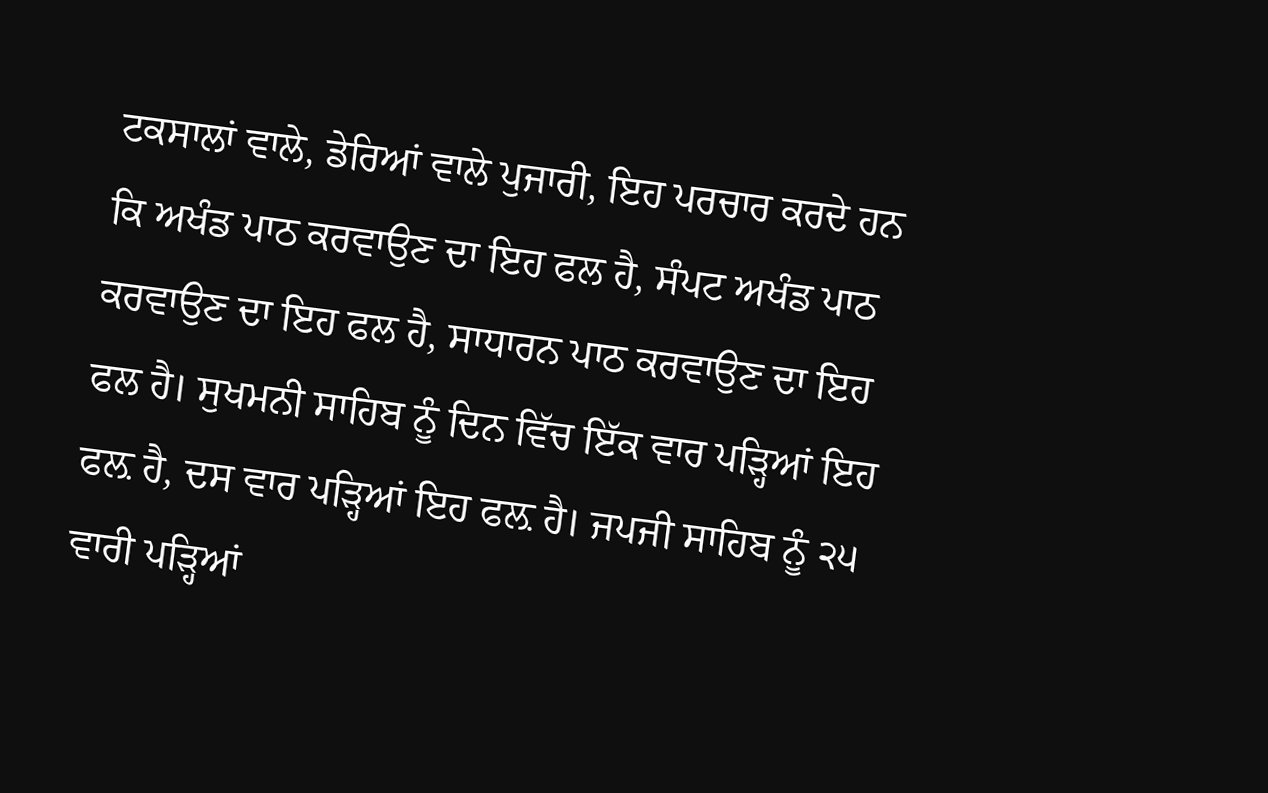ਟਕਸਾਲਾਂ ਵਾਲੇ, ਡੇਰਿਆਂ ਵਾਲੇ ਪੁਜਾਰੀ, ਇਹ ਪਰਚਾਰ ਕਰਦੇ ਹਨ ਕਿ ਅਖੰਡ ਪਾਠ ਕਰਵਾਉਣ ਦਾ ਇਹ ਫਲ ਹੈ, ਸੰਪਟ ਅਖੰਡ ਪਾਠ ਕਰਵਾਉਣ ਦਾ ਇਹ ਫਲ ਹੈ, ਸਾਧਾਰਨ ਪਾਠ ਕਰਵਾਉਣ ਦਾ ਇਹ ਫਲ ਹੈ। ਸੁਖਮਨੀ ਸਾਹਿਬ ਨੂੰ ਦਿਨ ਵਿੱਚ ਇੱਕ ਵਾਰ ਪੜ੍ਹਿਆਂ ਇਹ ਫਲ਼ ਹੈ, ਦਸ ਵਾਰ ਪੜ੍ਹਿਆਂ ਇਹ ਫਲ਼ ਹੈ। ਜਪਜੀ ਸਾਹਿਬ ਨੂੰ ੨੫ ਵਾਰੀ ਪੜ੍ਹਿਆਂ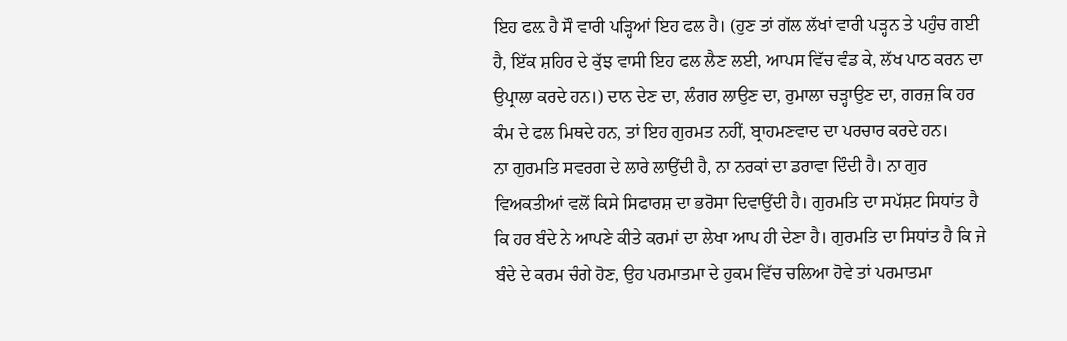ਇਹ ਫਲ਼ ਹੈ ਸੌ ਵਾਰੀ ਪੜ੍ਹਿਆਂ ਇਹ ਫਲ ਹੈ। (ਹੁਣ ਤਾਂ ਗੱਲ ਲੱਖਾਂ ਵਾਰੀ ਪੜ੍ਹਨ ਤੇ ਪਹੁੰਚ ਗਈ ਹੈ, ਇੱਕ ਸ਼ਹਿਰ ਦੇ ਕੁੱਝ ਵਾਸੀ ਇਹ ਫਲ ਲੈਣ ਲਈ, ਆਪਸ ਵਿੱਚ ਵੰਡ ਕੇ, ਲੱਖ ਪਾਠ ਕਰਨ ਦਾ ਉਪ੍ਰਾਲਾ ਕਰਦੇ ਹਨ।) ਦਾਨ ਦੇਣ ਦਾ, ਲੰਗਰ ਲਾਉਣ ਦਾ, ਰੁਮਾਲਾ ਚੜ੍ਹਾਉਣ ਦਾ, ਗਰਜ਼ ਕਿ ਹਰ ਕੰਮ ਦੇ ਫਲ ਮਿਥਦੇ ਹਨ, ਤਾਂ ਇਹ ਗੁਰਮਤ ਨਹੀਂ, ਬ੍ਰਾਹਮਣਵਾਦ ਦਾ ਪਰਚਾਰ ਕਰਦੇ ਹਨ।
ਨਾ ਗੁਰਮਤਿ ਸਵਰਗ ਦੇ ਲਾਰੇ ਲਾਉਂਦੀ ਹੈ, ਨਾ ਨਰਕਾਂ ਦਾ ਡਰਾਵਾ ਦਿੰਦੀ ਹੈ। ਨਾ ਗੁਰ ਵਿਅਕਤੀਆਂ ਵਲੋਂ ਕਿਸੇ ਸਿਫਾਰਸ਼ ਦਾ ਭਰੋਸਾ ਦਿਵਾਉਂਦੀ ਹੈ। ਗੁਰਮਤਿ ਦਾ ਸਪੱਸ਼ਟ ਸਿਧਾਂਤ ਹੈ ਕਿ ਹਰ ਬੰਦੇ ਨੇ ਆਪਣੇ ਕੀਤੇ ਕਰਮਾਂ ਦਾ ਲੇਖਾ ਆਪ ਹੀ ਦੇਣਾ ਹੈ। ਗੁਰਮਤਿ ਦਾ ਸਿਧਾਂਤ ਹੈ ਕਿ ਜੇ ਬੰਦੇ ਦੇ ਕਰਮ ਚੰਗੇ ਹੋਣ, ਉਹ ਪਰਮਾਤਮਾ ਦੇ ਹੁਕਮ ਵਿੱਚ ਚਲਿਆ ਹੋਵੇ ਤਾਂ ਪਰਮਾਤਮਾ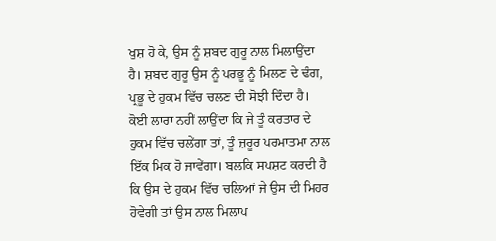ਖੁਸ਼ ਹੋ ਕੇ, ਉਸ ਨੂੰ ਸ਼ਬਦ ਗੁਰੂ ਨਾਲ ਮਿਲਾਉਂਦਾ ਹੈ। ਸ਼ਬਦ ਗੁਰੂ ਉਸ ਨੂੰ ਪਰਭੂ ਨੂੰ ਮਿਲਣ ਦੇ ਢੰਗ, ਪ੍ਰਭੂ ਦੇ ਹੁਕਮ ਵਿੱਚ ਚਲਣ ਦੀ ਸੋਝੀ ਦਿੰਦਾ ਹੈ। ਕੋਈ ਲਾਰਾ ਨਹੀਂ ਲਾਉਂਦਾ ਕਿ ਜੇ ਤੂੰ ਕਰਤਾਰ ਦੇ ਹੁਕਮ ਵਿੱਚ ਚਲੇਂਗਾ ਤਾਂ, ਤੂੰ ਜ਼ਰੂਰ ਪਰਮਾਤਮਾ ਨਾਲ ਇੱਕ ਮਿਕ ਹੋ ਜਾਵੇਂਗਾ। ਬਲਕਿ ਸਪਸ਼ਟ ਕਰਦੀ ਹੈ ਕਿ ਉਸ ਦੇ ਹੁਕਮ ਵਿੱਚ ਚਲਿਆਂ ਜੇ ਉਸ ਦੀ ਮਿਹਰ ਹੋਵੇਗੀ ਤਾਂ ਉਸ ਨਾਲ ਮਿਲਾਪ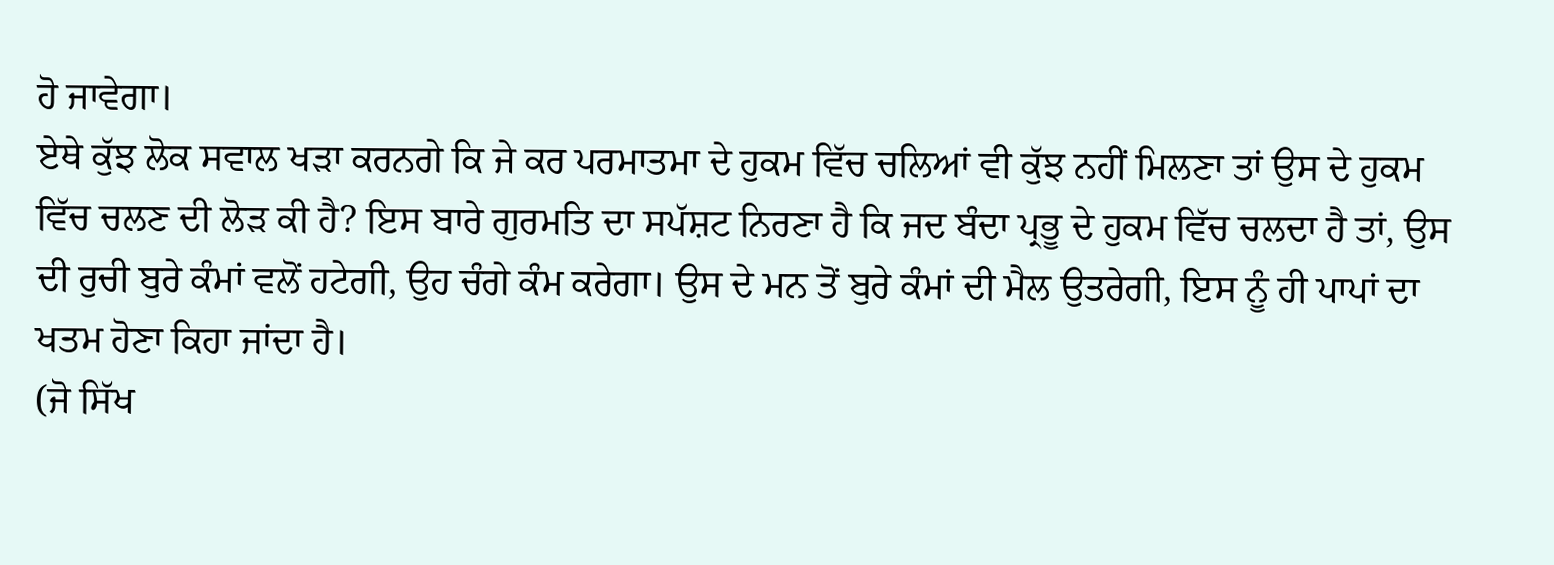ਹੋ ਜਾਵੇਗਾ।
ਏਥੇ ਕੁੱਝ ਲੋਕ ਸਵਾਲ ਖੜਾ ਕਰਨਗੇ ਕਿ ਜੇ ਕਰ ਪਰਮਾਤਮਾ ਦੇ ਹੁਕਮ ਵਿੱਚ ਚਲਿਆਂ ਵੀ ਕੁੱਝ ਨਹੀਂ ਮਿਲਣਾ ਤਾਂ ਉਸ ਦੇ ਹੁਕਮ ਵਿੱਚ ਚਲਣ ਦੀ ਲੋੜ ਕੀ ਹੈ? ਇਸ ਬਾਰੇ ਗੁਰਮਤਿ ਦਾ ਸਪੱਸ਼ਟ ਨਿਰਣਾ ਹੈ ਕਿ ਜਦ ਬੰਦਾ ਪ੍ਰਭੂ ਦੇ ਹੁਕਮ ਵਿੱਚ ਚਲਦਾ ਹੈ ਤਾਂ, ਉਸ ਦੀ ਰੁਚੀ ਬੁਰੇ ਕੰਮਾਂ ਵਲੋਂ ਹਟੇਗੀ, ਉਹ ਚੰਗੇ ਕੰਮ ਕਰੇਗਾ। ਉਸ ਦੇ ਮਨ ਤੋਂ ਬੁਰੇ ਕੰਮਾਂ ਦੀ ਮੈਲ ਉਤਰੇਗੀ, ਇਸ ਨੂੰ ਹੀ ਪਾਪਾਂ ਦਾ ਖਤਮ ਹੋਣਾ ਕਿਹਾ ਜਾਂਦਾ ਹੈ।
(ਜੋ ਸਿੱਖ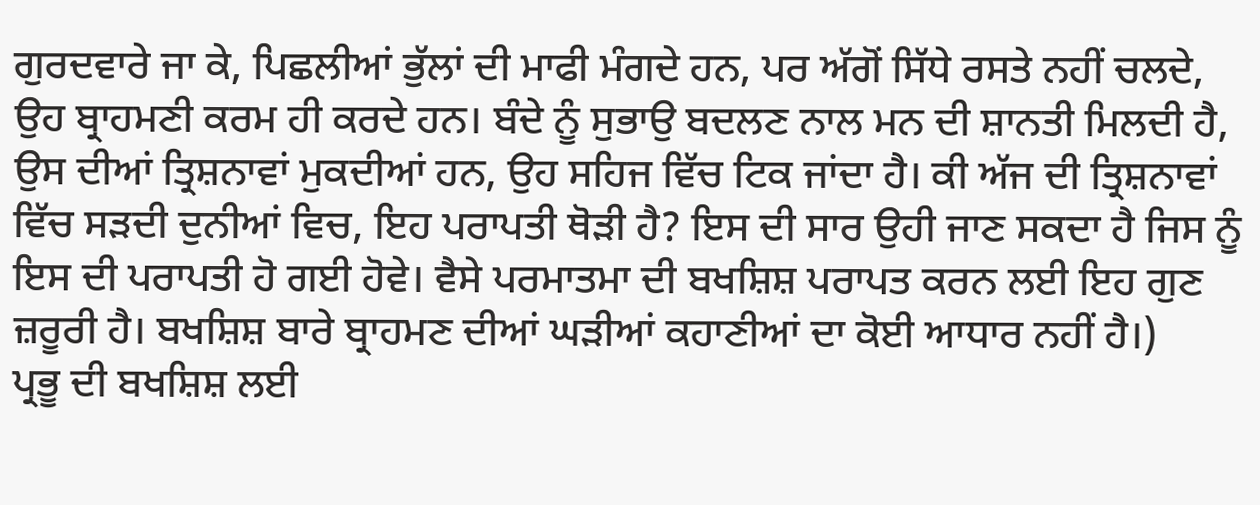ਗੁਰਦਵਾਰੇ ਜਾ ਕੇ, ਪਿਛਲੀਆਂ ਭੁੱਲਾਂ ਦੀ ਮਾਫੀ ਮੰਗਦੇ ਹਨ, ਪਰ ਅੱਗੋਂ ਸਿੱਧੇ ਰਸਤੇ ਨਹੀਂ ਚਲਦੇ, ਉਹ ਬ੍ਰਾਹਮਣੀ ਕਰਮ ਹੀ ਕਰਦੇ ਹਨ। ਬੰਦੇ ਨੂੰ ਸੁਭਾਉ ਬਦਲਣ ਨਾਲ ਮਨ ਦੀ ਸ਼ਾਨਤੀ ਮਿਲਦੀ ਹੈ, ਉਸ ਦੀਆਂ ਤ੍ਰਿਸ਼ਨਾਵਾਂ ਮੁਕਦੀਆਂ ਹਨ, ਉਹ ਸਹਿਜ ਵਿੱਚ ਟਿਕ ਜਾਂਦਾ ਹੈ। ਕੀ ਅੱਜ ਦੀ ਤ੍ਰਿਸ਼ਨਾਵਾਂ ਵਿੱਚ ਸੜਦੀ ਦੁਨੀਆਂ ਵਿਚ, ਇਹ ਪਰਾਪਤੀ ਥੋੜੀ ਹੈ? ਇਸ ਦੀ ਸਾਰ ਉਹੀ ਜਾਣ ਸਕਦਾ ਹੈ ਜਿਸ ਨੂੰ ਇਸ ਦੀ ਪਰਾਪਤੀ ਹੋ ਗਈ ਹੋਵੇ। ਵੈਸੇ ਪਰਮਾਤਮਾ ਦੀ ਬਖਸ਼ਿਸ਼ ਪਰਾਪਤ ਕਰਨ ਲਈ ਇਹ ਗੁਣ ਜ਼ਰੂਰੀ ਹੈ। ਬਖਸ਼ਿਸ਼ ਬਾਰੇ ਬ੍ਰਾਹਮਣ ਦੀਆਂ ਘੜੀਆਂ ਕਹਾਣੀਆਂ ਦਾ ਕੋਈ ਆਧਾਰ ਨਹੀਂ ਹੈ।)
ਪ੍ਰਭੂ ਦੀ ਬਖਸ਼ਿਸ਼ ਲਈ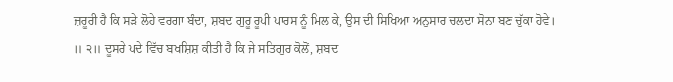ਜ਼ਰੂਰੀ ਹੈ ਕਿ ਸੜੇ ਲੋਹੇ ਵਰਗਾ ਬੰਦਾ, ਸ਼ਬਦ ਗੁਰੂ ਰੂਪੀ ਪਾਰਸ ਨੂੰ ਮਿਲ ਕੇ, ਉਸ ਦੀ ਸਿਖਿਆ ਅਨੁਸਾਰ ਚਲਦਾ ਸੋਨਾ ਬਣ ਚੁੱਕਾ ਹੋਵੇ।
॥ ੨॥ ਦੂਸਰੇ ਪਦੇ ਵਿੱਚ ਬਖਸ਼ਿਸ਼ ਕੀਤੀ ਹੈ ਕਿ ਜੇ ਸਤਿਗੁਰ ਕੋਲੋਂ, ਸ਼ਬਦ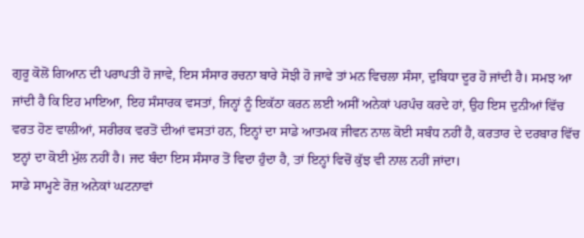ਗੁਰੂ ਕੋਲੋਂ ਗਿਆਨ ਦੀ ਪਰਾਪਤੀ ਹੋ ਜਾਵੇ, ਇਸ ਸੰਸਾਰ ਰਚਨਾ ਬਾਰੇ ਸੋਝੀ ਹੋ ਜਾਵੇ ਤਾਂ ਮਨ ਵਿਚਲਾ ਸੰਸਾ, ਦੁਬਿਧਾ ਦੂਰ ਹੋ ਜਾਂਦੀ ਹੈ। ਸਮਝ ਆ ਜਾਂਦੀ ਹੈ ਕਿ ਇਹ ਮਾਇਆ, ਇਹ ਸੰਸਾਰਕ ਵਸਤਾਂ, ਜਿਨ੍ਹਾਂ ਨੂੰ ਇਕੱਠਾ ਕਰਨ ਲਈ ਅਸੀਂ ਅਨੇਕਾਂ ਪਰਪੰਚ ਕਰਦੇ ਹਾਂ, ਉਹ ਇਸ ਦੁਨੀਆਂ ਵਿੱਚ ਵਰਤ ਹੋਣ ਵਾਲੀਆਂ, ਸਰੀਰਕ ਵਰਤੋਂ ਦੀਆਂ ਵਸਤਾਂ ਹਨ, ਇਨ੍ਹਾਂ ਦਾ ਸਾਡੇ ਆਤਮਕ ਜੀਵਨ ਨਾਲ ਕੋਈ ਸਬੰਧ ਨਹੀਂ ਹੈ, ਕਰਤਾਰ ਦੇ ਦਰਬਾਰ ਵਿੱਚ ੲਨ੍ਹਾਂ ਦਾ ਕੋਈ ਮੁੱਲ ਨਹੀਂ ਹੈ। ਜਦ ਬੰਦਾ ਇਸ ਸੰਸਾਰ ਤੋਂ ਵਿਦਾ ਹੁੰਦਾ ਹੈ, ਤਾਂ ਇਨ੍ਹਾਂ ਵਿਚੋਂ ਕੁੱਝ ਵੀ ਨਾਲ ਨਹੀਂ ਜਾਂਦਾ।
ਸਾਡੇ ਸਾਮ੍ਹਣੇ ਰੋਜ਼ ਅਨੇਕਾਂ ਘਟਨਾਵਾਂ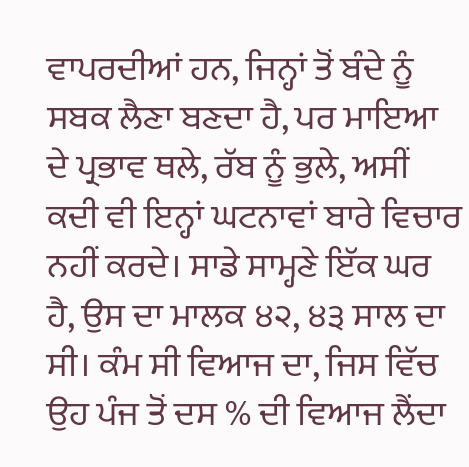ਵਾਪਰਦੀਆਂ ਹਨ, ਜਿਨ੍ਹਾਂ ਤੋਂ ਬੰਦੇ ਨੂੰ ਸਬਕ ਲੈਣਾ ਬਣਦਾ ਹੈ, ਪਰ ਮਾਇਆ ਦੇ ਪ੍ਰਭਾਵ ਥਲੇ, ਰੱਬ ਨੂੰ ਭੁਲੇ, ਅਸੀਂ ਕਦੀ ਵੀ ਇਨ੍ਹਾਂ ਘਟਨਾਵਾਂ ਬਾਰੇ ਵਿਚਾਰ ਨਹੀਂ ਕਰਦੇ। ਸਾਡੇ ਸਾਮ੍ਹਣੇ ਇੱਕ ਘਰ ਹੈ, ਉਸ ਦਾ ਮਾਲਕ ੪੨, ੪੩ ਸਾਲ ਦਾ ਸੀ। ਕੰਮ ਸੀ ਵਿਆਜ ਦਾ, ਜਿਸ ਵਿੱਚ ਉਹ ਪੰਜ ਤੋਂ ਦਸ % ਦੀ ਵਿਆਜ ਲੈਂਦਾ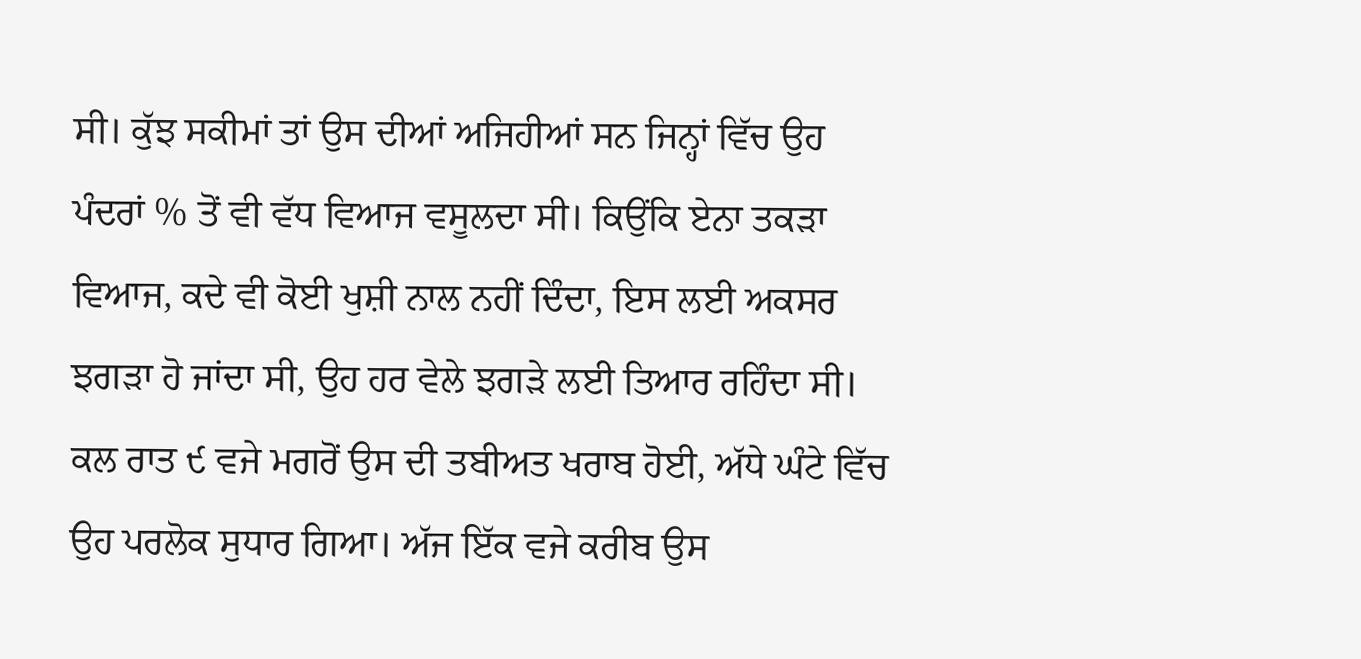ਸੀ। ਕੁੱਝ ਸਕੀਮਾਂ ਤਾਂ ਉਸ ਦੀਆਂ ਅਜਿਹੀਆਂ ਸਨ ਜਿਨ੍ਹਾਂ ਵਿੱਚ ਉਹ ਪੰਦਰਾਂ % ਤੋਂ ਵੀ ਵੱਧ ਵਿਆਜ ਵਸੂਲਦਾ ਸੀ। ਕਿਉਂਕਿ ਏਨਾ ਤਕੜਾ ਵਿਆਜ, ਕਦੇ ਵੀ ਕੋਈ ਖੁਸ਼ੀ ਨਾਲ ਨਹੀਂ ਦਿੰਦਾ, ਇਸ ਲਈ ਅਕਸਰ ਝਗੜਾ ਹੋ ਜਾਂਦਾ ਸੀ, ਉਹ ਹਰ ਵੇਲੇ ਝਗੜੇ ਲਈ ਤਿਆਰ ਰਹਿੰਦਾ ਸੀ।
ਕਲ ਰਾਤ ੯ ਵਜੇ ਮਗਰੋਂ ਉਸ ਦੀ ਤਬੀਅਤ ਖਰਾਬ ਹੋਈ, ਅੱਧੇ ਘੰਟੇ ਵਿੱਚ ਉਹ ਪਰਲੋਕ ਸੁਧਾਰ ਗਿਆ। ਅੱਜ ਇੱਕ ਵਜੇ ਕਰੀਬ ਉਸ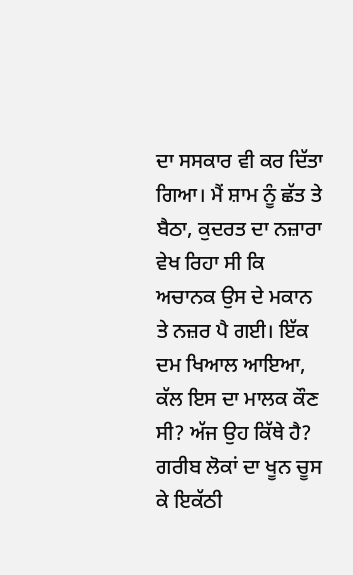ਦਾ ਸਸਕਾਰ ਵੀ ਕਰ ਦਿੱਤਾ ਗਿਆ। ਮੈਂ ਸ਼ਾਮ ਨੂੰ ਛੱਤ ਤੇ ਬੈਠਾ, ਕੁਦਰਤ ਦਾ ਨਜ਼ਾਰਾ ਵੇਖ ਰਿਹਾ ਸੀ ਕਿ ਅਚਾਨਕ ਉਸ ਦੇ ਮਕਾਨ ਤੇ ਨਜ਼ਰ ਪੈ ਗਈ। ਇੱਕ ਦਮ ਖਿਆਲ ਆਇਆ, ਕੱਲ ਇਸ ਦਾ ਮਾਲਕ ਕੌਣ ਸੀ? ਅੱਜ ਉਹ ਕਿੱਥੇ ਹੈ? ਗਰੀਬ ਲੋਕਾਂ ਦਾ ਖੂਨ ਚੂਸ ਕੇ ਇਕੱਠੀ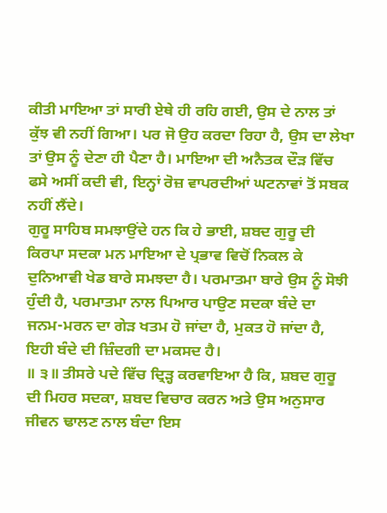ਕੀਤੀ ਮਾਇਆ ਤਾਂ ਸਾਰੀ ਏਥੇ ਹੀ ਰਹਿ ਗਈ, ਉਸ ਦੇ ਨਾਲ ਤਾਂ ਕੁੱਝ ਵੀ ਨਹੀਂ ਗਿਆ। ਪਰ ਜੋ ਉਹ ਕਰਦਾ ਰਿਹਾ ਹੈ, ਉਸ ਦਾ ਲੇਖਾ ਤਾਂ ਉਸ ਨੂੰ ਦੇਣਾ ਹੀ ਪੈਣਾ ਹੈ। ਮਾਇਆ ਦੀ ਅਨੈਤਕ ਦੌੜ ਵਿੱਚ ਫਸੇ ਅਸੀਂ ਕਦੀ ਵੀ, ਇਨ੍ਹਾਂ ਰੋਜ਼ ਵਾਪਰਦੀਆਂ ਘਟਨਾਵਾਂ ਤੋਂ ਸਬਕ ਨਹੀਂ ਲੈਂਦੇ।
ਗੁਰੂ ਸਾਹਿਬ ਸਮਝਾਉਂਦੇ ਹਨ ਕਿ ਹੇ ਭਾਈ, ਸ਼ਬਦ ਗੁਰੂ ਦੀ ਕਿਰਪਾ ਸਦਕਾ ਮਨ ਮਾਇਆ ਦੇ ਪ੍ਰਭਾਵ ਵਿਚੋਂ ਨਿਕਲ ਕੇ ਦੁਨਿਆਵੀ ਖੇਡ ਬਾਰੇ ਸਮਝਦਾ ਹੈ। ਪਰਮਾਤਮਾ ਬਾਰੇ ਉਸ ਨੂੰ ਸੋਝੀ ਹੁੰਦੀ ਹੈ, ਪਰਮਾਤਮਾ ਨਾਲ ਪਿਆਰ ਪਾਉਣ ਸਦਕਾ ਬੰਦੇ ਦਾ ਜਨਮ-ਮਰਨ ਦਾ ਗੇੜ ਖਤਮ ਹੋ ਜਾਂਦਾ ਹੈ, ਮੁਕਤ ਹੋ ਜਾਂਦਾ ਹੈ, ਇਹੀ ਬੰਦੇ ਦੀ ਜ਼ਿੰਦਗੀ ਦਾ ਮਕਸਦ ਹੈ।
॥ ੩॥ ਤੀਸਰੇ ਪਦੇ ਵਿੱਚ ਦ੍ਰਿੜ੍ਹ ਕਰਵਾਇਆ ਹੈ ਕਿ, ਸ਼ਬਦ ਗੁਰੂ ਦੀ ਮਿਹਰ ਸਦਕਾ, ਸ਼ਬਦ ਵਿਚਾਰ ਕਰਨ ਅਤੇ ਉਸ ਅਨੁਸਾਰ ਜੀਵਨ ਢਾਲਣ ਨਾਲ ਬੰਦਾ ਇਸ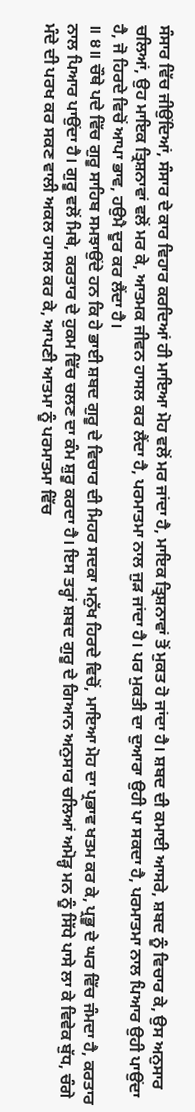ਸੰਸਾਰ ਵਿੱਚ ਜੀਉਂਦਿਆਂ, ਸੰਸਾਰ ਦੇ ਕਾਰ ਵਿਹਾਰ ਕਰਦਿਆਂ ਹੀ ਮਾਇਆ ਮੋਹ ਵਲੋਂ ਮਰ ਜਾਂਦਾ ਹੈ, ਮਾਇਕ ਤ੍ਰਿਸ਼ਨਾਵਾਂ ਤੋਂ ਮੁਕਤ ਹੋ ਜਾਂਦਾ ਹੈ। ਸ਼ਬਦ ਦੀ ਕਮਾਈ ਆਸਰੇ, ਸ਼ਬਦ ਨੂੰ ਵਿਚਾਰ ਕੇ, ਉਸ ਅਨੁਸਾਰ ਚਲਿਆਂ, ਉਹ ਮਾਇਕ ਤ੍ਰਿਸ਼ਨਾਵਾਂ ਵਲੋਂ ਮਰ ਕੇ, ਆਤਮਕ ਜੀਵਨ ਹਾਸਲ ਕਰ ਲੈਂਦਾ ਹੈ, ਪਰਮਾਤਮਾ ਨਾਲ ਜੁੜ ਜਾਂਦਾ ਹੈ। ਪਰ ਮੁਕਤੀ ਦਾ ਦੁਆਰਾ ਉਹੀ ਪਾ ਸਕਦਾ ਹੈ, ਪਰਮਾਤਮਾ ਨਾਲ ਪਿਆਰ ਉਹੀ ਪਾਉਂਦਾ ਹੈ, ਜੋ ਹਿਰਦੇ ਵਿਚੋਂ ਆਪਾ ਭਾਵ, ਹਉਮੈ ਦੂਰ ਕਰ ਲੈਂਦਾ ਹੈ।
॥ ੪॥ ਚੌਥੇ ਪਦੇ ਵਿੱਚ ਗੁਰੂ ਸਾਹਿਬ ਸਮਝਾਉਂਦੇ ਹਨ ਕਿ ਹੇ ਭਾਈ ਸ਼ਬਦ ਗੁਰੂ ਦੇ ਵਿਚਾਰ ਦੀ ਮਿਹਰ ਸਦਕਾ ਮਨੁੱਖ ਹਿਰਦੇ ਵਿਚੋਂ, ਮਾਇਆ ਮੋਹ ਦਾ ਪ੍ਰਭਾਵ ਖਤਮ ਕਰ ਕੇ, ਪ੍ਰਭੂ ਦੇ ਘਰ ਵਿੱਚ ਜੰਮਦਾ ਹੈ, ਕਰਤਾਰ ਨਾਲ ਪਿਆਰ ਪਾਉਂਦਾ ਹੈ। ਗੁਰੂ ਵਲੋਂ ਮਿਥੇ, ਕਰਤਾਰ ਦੇ ਹੁਕਮ ਵਿੱਚ ਚਲਣ ਦਾ ਕੰਮ ਸ਼ੁਰੂ ਕਰਦਾ ਹੈ। ਇਸ ਤਰ੍ਹਾਂ ਸ਼ਬਦ ਗੁਰੂ ਦੇ ਗਿਆਨ ਅਨੁਸਾਰ ਚਲਿਆਂ ਅਮੋੜ੍ਹ ਮਨ ਨੂੰ ਸਿੱਧੇ ਪਾਸੇ ਲਾ ਕੇ ਵਿਵੇਕ ਬੁੱਧ, ਚੰਗੇ ਮੰਦੇ ਦੀ ਪਰਖ ਕਰ ਸਕਣ ਵਾਲੀ ਅਕਲ ਹਾਸਲ ਕਰ ਕੇ, ਆਪਣੀ ਆਤਮਾ ਨੂੰ ਪਰਮਾਤਮਾ ਵਿੱਚ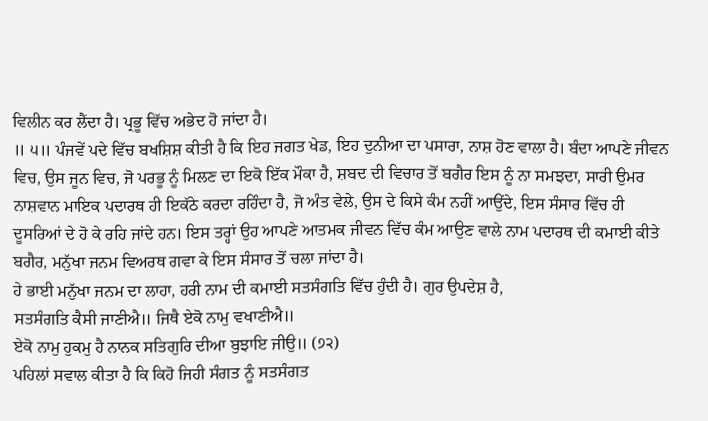ਵਿਲੀਨ ਕਰ ਲੈਂਦਾ ਹੈ। ਪ੍ਰਭੂ ਵਿੱਚ ਅਭੇਦ ਹੋ ਜਾਂਦਾ ਹੈ।
॥ ੫॥ ਪੰਜਵੇਂ ਪਦੇ ਵਿੱਚ ਬਖਸ਼ਿਸ਼ ਕੀਤੀ ਹੈ ਕਿ ਇਹ ਜਗਤ ਖੇਡ, ਇਹ ਦੁਨੀਆ ਦਾ ਪਸਾਰਾ, ਨਾਸ਼ ਹੋਣ ਵਾਲਾ ਹੈ। ਬੰਦਾ ਆਪਣੇ ਜੀਵਨ ਵਿਚ, ਉਸ ਜੂਨ ਵਿਚ, ਜੋ ਪਰਭੂ ਨੂੰ ਮਿਲਣ ਦਾ ਇਕੋ ਇੱਕ ਮੌਕਾ ਹੈ, ਸ਼ਬਦ ਦੀ ਵਿਚਾਰ ਤੋਂ ਬਗੈਰ ਇਸ ਨੂੰ ਨਾ ਸਮਝਦਾ, ਸਾਰੀ ਉਮਰ ਨਾਸ਼ਵਾਨ ਮਾਇਕ ਪਦਾਰਥ ਹੀ ਇਕੱਠੇ ਕਰਦਾ ਰਹਿੰਦਾ ਹੈ, ਜੋ ਅੰਤ ਵੇਲੇ, ਉਸ ਦੇ ਕਿਸੇ ਕੰਮ ਨਹੀਂ ਆਉਂਦੇ, ਇਸ ਸੰਸਾਰ ਵਿੱਚ ਹੀ ਦੂਸਰਿਆਂ ਦੇ ਹੋ ਕੇ ਰਹਿ ਜਾਂਦੇ ਹਨ। ਇਸ ਤਰ੍ਹਾਂ ਉਹ ਆਪਣੇ ਆਤਮਕ ਜੀਵਨ ਵਿੱਚ ਕੰਮ ਆਉਣ ਵਾਲੇ ਨਾਮ ਪਦਾਰਥ ਦੀ ਕਮਾਈ ਕੀਤੇ ਬਗੈਰ, ਮਨੁੱਖਾ ਜਨਮ ਵਿਅਰਥ ਗਵਾ ਕੇ ਇਸ ਸੰਸਾਰ ਤੋਂ ਚਲਾ ਜਾਂਦਾ ਹੈ।
ਹੇ ਭਾਈ ਮਨੁੱਖਾ ਜਨਮ ਦਾ ਲਾਹਾ, ਹਰੀ ਨਾਮ ਦੀ ਕਮਾਈ ਸਤਸੰਗਤਿ ਵਿੱਚ ਹੁੰਦੀ ਹੈ। ਗੁਰ ਉਪਦੇਸ਼ ਹੈ,
ਸਤਸੰਗਤਿ ਕੈਸੀ ਜਾਣੀਐ॥ ਜਿਥੈ ਏਕੋ ਨਾਮੁ ਵਖਾਣੀਐ॥
ਏਕੋ ਨਾਮੁ ਹੁਕਮੁ ਹੈ ਨਾਨਕ ਸਤਿਗੁਰਿ ਦੀਆ ਬੁਝਾਇ ਜੀਉ॥ (੭੨)
ਪਹਿਲਾਂ ਸਵਾਲ ਕੀਤਾ ਹੈ ਕਿ ਕਿਹੋ ਜਿਹੀ ਸੰਗਤ ਨੂੰ ਸਤਸੰਗਤ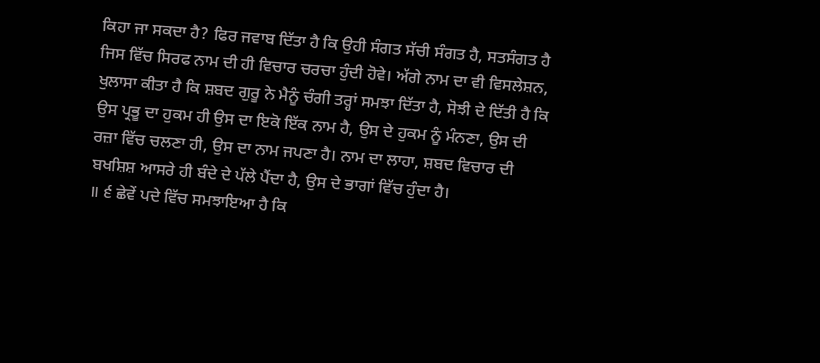ਕਿਹਾ ਜਾ ਸਕਦਾ ਹੈ? ਫਿਰ ਜਵਾਬ ਦਿੱਤਾ ਹੈ ਕਿ ਉਹੀ ਸੰਗਤ ਸੱਚੀ ਸੰਗਤ ਹੈ, ਸਤਸੰਗਤ ਹੈ ਜਿਸ ਵਿੱਚ ਸਿਰਫ ਨਾਮ ਦੀ ਹੀ ਵਿਚਾਰ ਚਰਚਾ ਹੁੰਦੀ ਹੋਵੇ। ਅੱਗੇ ਨਾਮ ਦਾ ਵੀ ਵਿਸਲੇਸ਼ਨ, ਖੁਲਾਸਾ ਕੀਤਾ ਹੈ ਕਿ ਸ਼ਬਦ ਗੁਰੂ ਨੇ ਮੈਨੂੰ ਚੰਗੀ ਤਰ੍ਹਾਂ ਸਮਝਾ ਦਿੱਤਾ ਹੈ, ਸੋਝੀ ਦੇ ਦਿੱਤੀ ਹੈ ਕਿ ਉਸ ਪ੍ਰਭੂ ਦਾ ਹੁਕਮ ਹੀ ਉਸ ਦਾ ਇਕੋ ਇੱਕ ਨਾਮ ਹੈ, ਉਸ ਦੇ ਹੁਕਮ ਨੂੰ ਮੰਨਣਾ, ਉਸ ਦੀ ਰਜ਼ਾ ਵਿੱਚ ਚਲਣਾ ਹੀ, ਉਸ ਦਾ ਨਾਮ ਜਪਣਾ ਹੈ। ਨਾਮ ਦਾ ਲਾਹਾ, ਸ਼ਬਦ ਵਿਚਾਰ ਦੀ ਬਖਸ਼ਿਸ਼ ਆਸਰੇ ਹੀ ਬੰਦੇ ਦੇ ਪੱਲੇ ਪੈਂਦਾ ਹੈ, ਉਸ ਦੇ ਭਾਗਾਂ ਵਿੱਚ ਹੁੰਦਾ ਹੈ।
॥ ੬ ਛੇਵੇਂ ਪਦੇ ਵਿੱਚ ਸਮਝਾਇਆ ਹੈ ਕਿ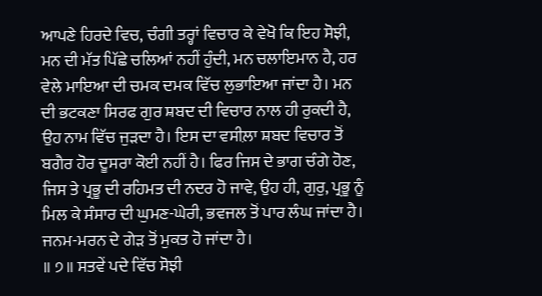ਆਪਣੇ ਹਿਰਦੇ ਵਿਚ, ਚੰਗੀ ਤਰ੍ਹਾਂ ਵਿਚਾਰ ਕੇ ਵੇਖੋ ਕਿ ਇਹ ਸੋਝੀ, ਮਨ ਦੀ ਮੱਤ ਪਿੱਛੇ ਚਲਿਆਂ ਨਹੀਂ ਹੁੰਦੀ, ਮਨ ਚਲਾਇਮਾਨ ਹੈ, ਹਰ ਵੇਲੇ ਮਾਇਆ ਦੀ ਚਮਕ ਦਮਕ ਵਿੱਚ ਲੁਭਾਇਆ ਜਾਂਦਾ ਹੈ। ਮਨ ਦੀ ਭਟਕਣਾ ਸਿਰਫ ਗੁਰ ਸ਼ਬਦ ਦੀ ਵਿਚਾਰ ਨਾਲ ਹੀ ਰੁਕਦੀ ਹੈ, ਉਹ ਨਾਮ ਵਿੱਚ ਜੁੜਦਾ ਹੈ। ਇਸ ਦਾ ਵਸੀਲ਼ਾ ਸ਼ਬਦ ਵਿਚਾਰ ਤੋਂ ਬਗੈਰ ਹੋਰ ਦੂਸਰਾ ਕੋਈ ਨਹੀਂ ਹੈ। ਫਿਰ ਜਿਸ ਦੇ ਭਾਗ ਚੰਗੇ ਹੋਣ, ਜਿਸ ਤੇ ਪ੍ਰਭੂ ਦੀ ਰਹਿਮਤ ਦੀ ਨਦਰ ਹੋ ਜਾਵੇ, ਉਹ ਹੀ, ਗੁਰੁ, ਪ੍ਰਭੂ ਨੂੰ ਮਿਲ ਕੇ ਸੰਸਾਰ ਦੀ ਘੁਮਣ-ਘੇਰੀ, ਭਵਜਲ ਤੋਂ ਪਾਰ ਲੰਘ ਜਾਂਦਾ ਹੈ। ਜਨਮ-ਮਰਨ ਦੇ ਗੇੜ ਤੋਂ ਮੁਕਤ ਹੋ ਜਾਂਦਾ ਹੈ।
॥ ੭॥ ਸਤਵੇਂ ਪਦੇ ਵਿੱਚ ਸੋਝੀ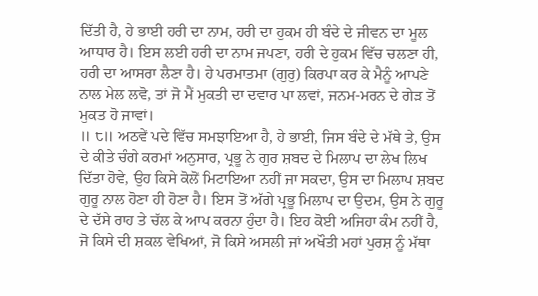ਦਿੱਤੀ ਹੈ, ਹੇ ਭਾਈ ਹਰੀ ਦਾ ਨਾਮ, ਹਰੀ ਦਾ ਹੁਕਮ ਹੀ ਬੰਦੇ ਦੇ ਜੀਵਨ ਦਾ ਮੂਲ ਆਧਾਰ ਹੈ। ਇਸ ਲਈ ਹਰੀ ਦਾ ਨਾਮ ਜਪਣਾ, ਹਰੀ ਦੇ ਹੁਕਮ ਵਿੱਚ ਚਲਣਾ ਹੀ, ਹਰੀ ਦਾ ਆਸਰਾ ਲੈਣਾ ਹੈ। ਹੇ ਪਰਮਾਤਮਾ (ਗੁਰੁ) ਕਿਰਪਾ ਕਰ ਕੇ ਮੈਨੂੰ ਆਪਣੇ ਨਾਲ ਮੇਲ ਲਵੋ, ਤਾਂ ਜੋ ਮੈਂ ਮੁਕਤੀ ਦਾ ਦਵਾਰ ਪਾ ਲਵਾਂ, ਜਨਮ-ਮਰਨ ਦੇ ਗੇੜ ਤੋਂ ਮੁਕਤ ਹੋ ਜਾਵਾਂ।
॥ ੮॥ ਅਠਵੇਂ ਪਦੇ ਵਿੱਚ ਸਮਝਾਇਆ ਹੈ, ਹੇ ਭਾਈ, ਜਿਸ ਬੰਦੇ ਦੇ ਮੱਥੇ ਤੇ, ਉਸ ਦੇ ਕੀਤੇ ਚੰਗੇ ਕਰਮਾਂ ਅਨੁਸਾਰ, ਪ੍ਰਭੂ ਨੇ ਗੁਰ ਸ਼ਬਦ ਦੇ ਮਿਲਾਪ ਦਾ ਲੇਖ ਲਿਖ ਦਿੱਤਾ ਹੋਵੇ, ਉਹ ਕਿਸੇ ਕੋਲੋਂ ਮਿਟਾਇਆ ਨਹੀਂ ਜਾ ਸਕਦਾ, ਉਸ ਦਾ ਮਿਲਾਪ ਸ਼ਬਦ ਗੁਰੂ ਨਾਲ ਹੋਣਾ ਹੀ ਹੋਣਾ ਹੈ। ਇਸ ਤੋਂ ਅੱਗੇ ਪ੍ਰਭੂ ਮਿਲਾਪ ਦਾ ਉਦਮ, ਉਸ ਨੇ ਗੁਰੂ ਦੇ ਦੱਸੇ ਰਾਹ ਤੇ ਚੱਲ ਕੇ ਆਪ ਕਰਨਾ ਹੁੰਦਾ ਹੈ। ਇਹ ਕੋਈ ਅਜਿਹਾ ਕੰਮ ਨਹੀਂ ਹੈ, ਜੋ ਕਿਸੇ ਦੀ ਸ਼ਕਲ ਵੇਖਿਆਂ, ਜੋ ਕਿਸੇ ਅਸਲੀ ਜਾਂ ਅਖੌਤੀ ਮਹਾਂ ਪੁਰਸ਼ ਨੂੰ ਮੱਥਾ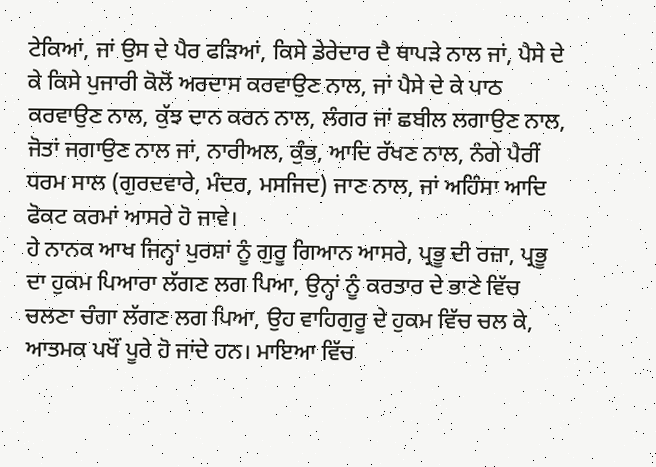ਟੇਕਿਆਂ, ਜਾਂ ਉਸ ਦੇ ਪੈਰ ਫੜਿਆਂ, ਕਿਸੇ ਡੇਰੇਦਾਰ ਦੈ ਥਾਪੜੇ ਨਾਲ ਜਾਂ, ਪੈਸੇ ਦੇ ਕੇ ਕਿਸੇ ਪੁਜਾਰੀ ਕੋਲੋਂ ਅਰਦਾਸ ਕਰਵਾਉਣ ਨਾਲ, ਜਾਂ ਪੈਸੇ ਦੇ ਕੇ ਪਾਠ ਕਰਵਾਉਣ ਨਾਲ, ਕੁੱਝ ਦਾਨ ਕਰਨ ਨਾਲ, ਲੰਗਰ ਜਾਂ ਛਬੀਲ ਲਗਾਉਣ ਨਾਲ, ਜੋਤਾਂ ਜਗਾਉਣ ਨਾਲ ਜਾਂ, ਨਾਰੀਅਲ, ਕੁੰਭ, ਆਦਿ ਰੱਖਣ ਨਾਲ, ਨੰਗੇ ਪੈਰੀਂ ਧਰਮ ਸਾਲ (ਗੁਰਦਵਾਰੇ, ਮੰਦਰ, ਮਸਜਿਦ) ਜਾਣ ਨਾਲ, ਜਾਂ ਅਹਿੰਸਾ ਆਦਿ ਫੋਕਟ ਕਰਮਾਂ ਆਸਰੇ ਹੋ ਜਾਵੇ।
ਹੇ ਨਾਨਕ ਆਖ ਜਿਨ੍ਹਾਂ ਪੁਰਸ਼ਾਂ ਨੂੰ ਗੁਰੂ ਗਿਆਨ ਆਸਰੇ, ਪ੍ਰਭੂ ਦੀ ਰਜ਼ਾ, ਪ੍ਰਭੂ ਦਾ ਹੁਕਮ ਪਿਆਰਾ ਲੱਗਣ ਲਗ ਪਿਆ, ਉਨ੍ਹਾਂ ਨੂੰ ਕਰਤਾਰ ਦੇ ਭਾਣੇ ਵਿੱਚ ਚਲਣਾ ਚੰਗਾ ਲੱਗਣ ਲਗ ਪਿਆ, ਉਹ ਵਾਹਿਗੁਰੂ ਦੇ ਹੁਕਮ ਵਿੱਚ ਚਲ ਕੇ, ਆਤਮਕ ਪਖੌਂ ਪੂਰੇ ਹੋ ਜਾਂਦੇ ਹਨ। ਮਾਇਆ ਵਿੱਚ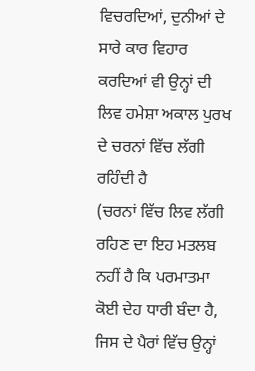ਵਿਚਰਦਿਆਂ, ਦੁਨੀਆਂ ਦੇ ਸਾਰੇ ਕਾਰ ਵਿਹਾਰ ਕਰਦਿਆਂ ਵੀ ਉਨ੍ਹਾਂ ਦੀ ਲਿਵ ਹਮੇਸ਼ਾ ਅਕਾਲ ਪੁਰਖ ਦੇ ਚਰਨਾਂ ਵਿੱਚ ਲੱਗੀ ਰਹਿੰਦੀ ਹੈ
(ਚਰਨਾਂ ਵਿੱਚ ਲਿਵ ਲੱਗੀ ਰਹਿਣ ਦਾ ਇਹ ਮਤਲਬ ਨਹੀਂ ਹੈ ਕਿ ਪਰਮਾਤਮਾ ਕੋਈ ਦੇਹ ਧਾਰੀ ਬੰਦਾ ਹੈ, ਜਿਸ ਦੇ ਪੈਰਾਂ ਵਿੱਚ ਉਨ੍ਹਾਂ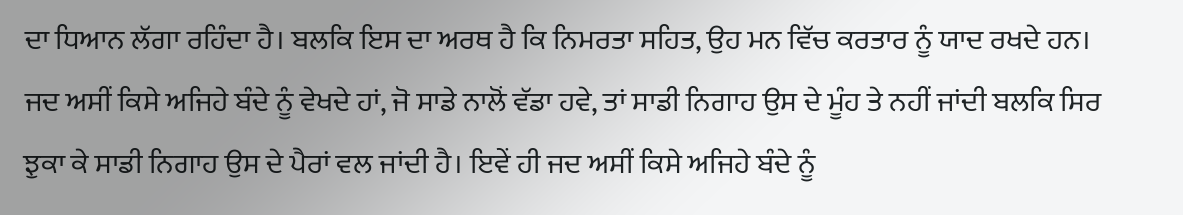ਦਾ ਧਿਆਨ ਲੱਗਾ ਰਹਿੰਦਾ ਹੈ। ਬਲਕਿ ਇਸ ਦਾ ਅਰਥ ਹੈ ਕਿ ਨਿਮਰਤਾ ਸਹਿਤ, ਉਹ ਮਨ ਵਿੱਚ ਕਰਤਾਰ ਨੂੰ ਯਾਦ ਰਖਦੇ ਹਨ। ਜਦ ਅਸੀਂ ਕਿਸੇ ਅਜਿਹੇ ਬੰਦੇ ਨੂੰ ਵੇਖਦੇ ਹਾਂ, ਜੋ ਸਾਡੇ ਨਾਲੋਂ ਵੱਡਾ ਹਵੇ, ਤਾਂ ਸਾਡੀ ਨਿਗਾਹ ਉਸ ਦੇ ਮੂੰਹ ਤੇ ਨਹੀਂ ਜਾਂਦੀ ਬਲਕਿ ਸਿਰ ਝੁਕਾ ਕੇ ਸਾਡੀ ਨਿਗਾਹ ਉਸ ਦੇ ਪੈਰਾਂ ਵਲ ਜਾਂਦੀ ਹੈ। ਇਵੇਂ ਹੀ ਜਦ ਅਸੀਂ ਕਿਸੇ ਅਜਿਹੇ ਬੰਦੇ ਨੂੰ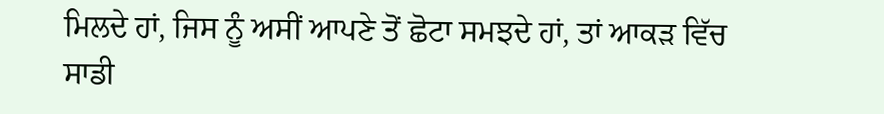ਮਿਲਦੇ ਹਾਂ, ਜਿਸ ਨੂੰ ਅਸੀਂ ਆਪਣੇ ਤੋਂ ਛੋਟਾ ਸਮਝਦੇ ਹਾਂ, ਤਾਂ ਆਕੜ ਵਿੱਚ ਸਾਡੀ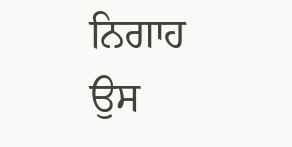ਨਿਗਾਹ ਉਸ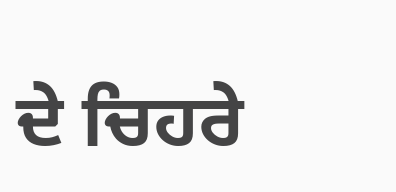ਦੇ ਚਿਹਰੇ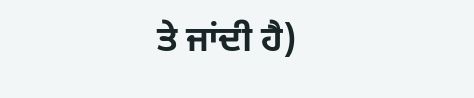ਤੇ ਜਾਂਦੀ ਹੈ)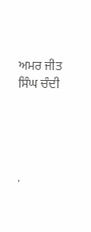ਅਮਰ ਜੀਤ ਸਿੰਘ ਚੰਦੀ




.